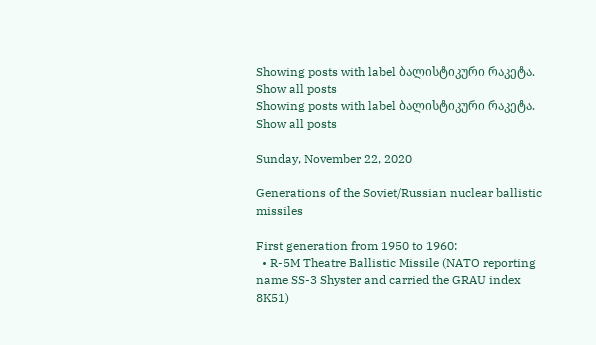Showing posts with label ბალისტიკური რაკეტა. Show all posts
Showing posts with label ბალისტიკური რაკეტა. Show all posts

Sunday, November 22, 2020

Generations of the Soviet/Russian nuclear ballistic missiles

First generation from 1950 to 1960:
  • R-5M Theatre Ballistic Missile (NATO reporting name SS-3 Shyster and carried the GRAU index 8K51)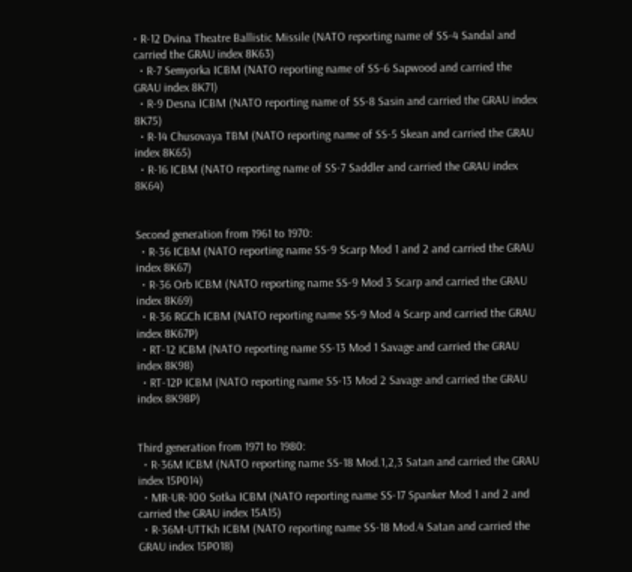• R-12 Dvina Theatre Ballistic Missile (NATO reporting name of SS-4 Sandal and carried the GRAU index 8K63)
  • R-7 Semyorka ICBM (NATO reporting name of SS-6 Sapwood and carried the GRAU index 8K71)
  • R-9 Desna ICBM (NATO reporting name of SS-8 Sasin and carried the GRAU index 8K75)
  • R-14 Chusovaya TBM (NATO reporting name of SS-5 Skean and carried the GRAU index 8K65)
  • R-16 ICBM (NATO reporting name of SS-7 Saddler and carried the GRAU index 8K64)


Second generation from 1961 to 1970:
  • R-36 ICBM (NATO reporting name SS-9 Scarp Mod 1 and 2 and carried the GRAU index 8K67)
  • R-36 Orb ICBM (NATO reporting name SS-9 Mod 3 Scarp and carried the GRAU index 8K69)
  • R-36 RGCh ICBM (NATO reporting name SS-9 Mod 4 Scarp and carried the GRAU index 8K67P)
  • RT-12 ICBM (NATO reporting name SS-13 Mod 1 Savage and carried the GRAU index 8K98)
  • RT-12P ICBM (NATO reporting name SS-13 Mod 2 Savage and carried the GRAU index 8K98P)


Third generation from 1971 to 1980:
  • R-36M ICBM (NATO reporting name SS-18 Mod.1,2,3 Satan and carried the GRAU index 15P014)
  • MR-UR-100 Sotka ICBM (NATO reporting name SS-17 Spanker Mod 1 and 2 and carried the GRAU index 15A15)
  • R-36M-UTTKh ICBM (NATO reporting name SS-18 Mod.4 Satan and carried the GRAU index 15P018)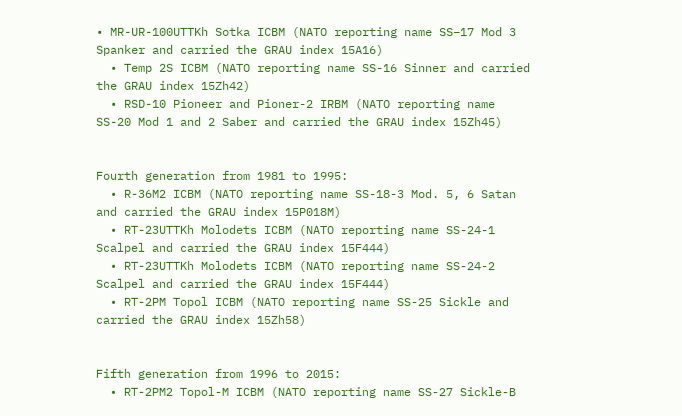• MR-UR-100UTTKh Sotka ICBM (NATO reporting name SS−17 Mod 3 Spanker and carried the GRAU index 15A16)
  • Temp 2S ICBM (NATO reporting name SS-16 Sinner and carried the GRAU index 15Zh42)
  • RSD-10 Pioneer and Pioner-2 IRBM (NATO reporting name SS-20 Mod 1 and 2 Saber and carried the GRAU index 15Zh45)


Fourth generation from 1981 to 1995:
  • R-36M2 ICBM (NATO reporting name SS-18-3 Mod. 5, 6 Satan and carried the GRAU index 15P018M)
  • RT-23UTTKh Molodets ICBM (NATO reporting name SS-24-1 Scalpel and carried the GRAU index 15F444)
  • RT-23UTTKh Molodets ICBM (NATO reporting name SS-24-2 Scalpel and carried the GRAU index 15F444)
  • RT-2PM Topol ICBM (NATO reporting name SS-25 Sickle and carried the GRAU index 15Zh58)


Fifth generation from 1996 to 2015:
  • RT-2PM2 Topol-M ICBM (NATO reporting name SS-27 Sickle-B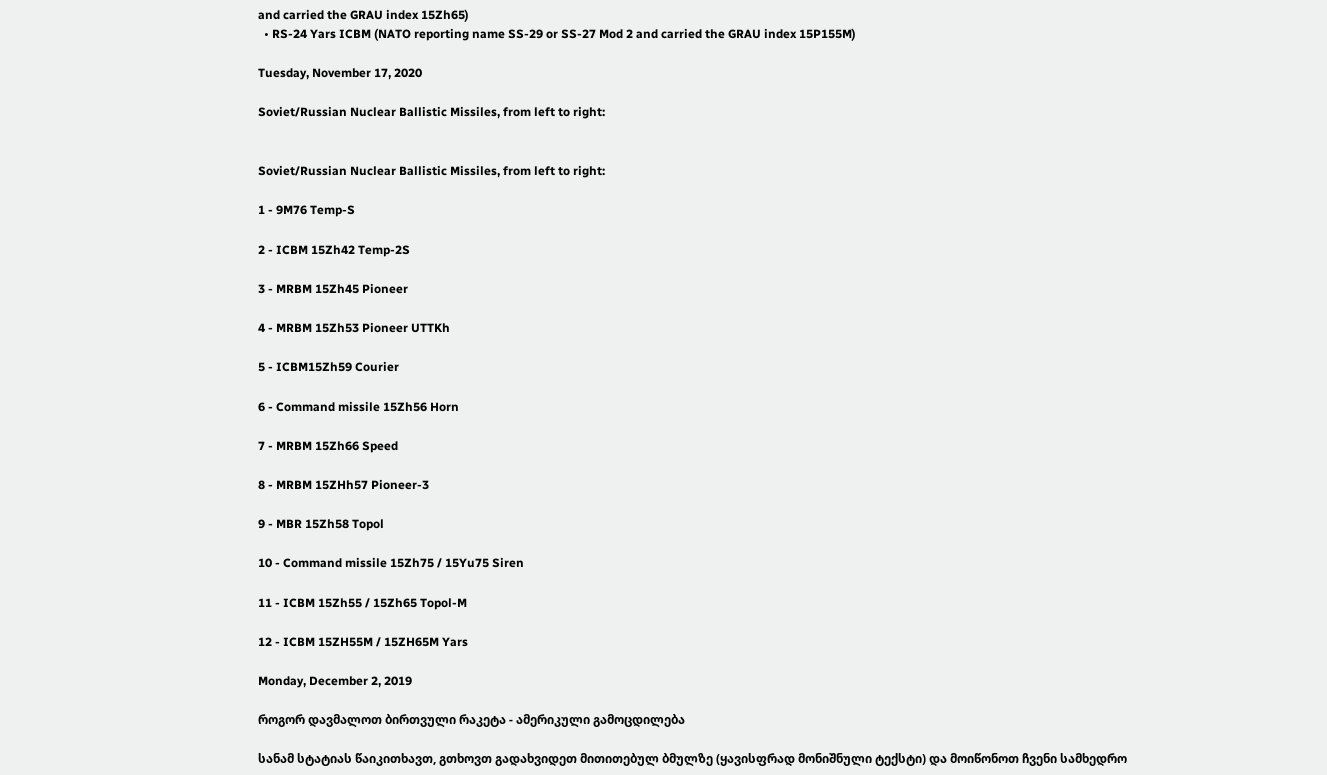and carried the GRAU index 15Zh65)
  • RS-24 Yars ICBM (NATO reporting name SS-29 or SS-27 Mod 2 and carried the GRAU index 15P155M)

Tuesday, November 17, 2020

Soviet/Russian Nuclear Ballistic Missiles, from left to right:


Soviet/Russian Nuclear Ballistic Missiles, from left to right:

1 - 9M76 Temp-S

2 - ICBM 15Zh42 Temp-2S

3 - MRBM 15Zh45 Pioneer

4 - MRBM 15Zh53 Pioneer UTTKh

5 - ICBM15Zh59 Courier

6 - Command missile 15Zh56 Horn

7 - MRBM 15Zh66 Speed

8 - MRBM 15ZHh57 Pioneer-3

9 - MBR 15Zh58 Topol

10 - Command missile 15Zh75 / 15Yu75 Siren

11 - ICBM 15Zh55 / 15Zh65 Topol-M

12 - ICBM 15ZH55M / 15ZH65M Yars

Monday, December 2, 2019

როგორ დავმალოთ ბირთვული რაკეტა - ამერიკული გამოცდილება

სანამ სტატიას წაიკითხავთ, გთხოვთ გადახვიდეთ მითითებულ ბმულზე (ყავისფრად მონიშნული ტექსტი) და მოიწონოთ ჩვენი სამხედრო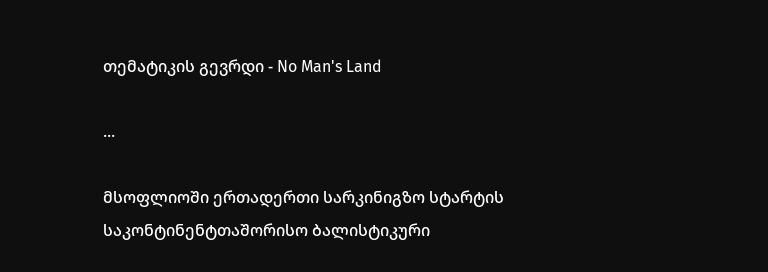თემატიკის გევრდი - No Man's Land

...

მსოფლიოში ერთადერთი სარკინიგზო სტარტის საკონტინენტთაშორისო ბალისტიკური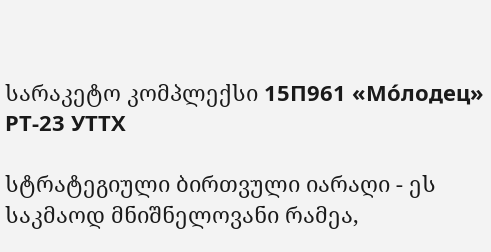სარაკეტო კომპლექსი 15П961 «Мо́лодец» РТ-23 УТТХ

სტრატეგიული ბირთვული იარაღი - ეს საკმაოდ მნიშნელოვანი რამეა,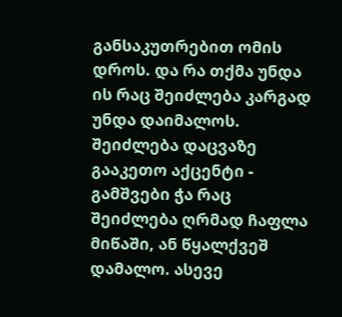განსაკუთრებით ომის დროს. და რა თქმა უნდა ის რაც შეიძლება კარგად უნდა დაიმალოს. შეიძლება დაცვაზე გააკეთო აქცენტი - გამშვები ჭა რაც შეიძლება ღრმად ჩაფლა მიწაში, ან წყალქვეშ დამალო. ასევე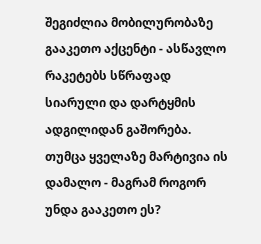შეგიძლია მობილურობაზე გააკეთო აქცენტი - ასწავლო რაკეტებს სწრაფად სიარული და დარტყმის ადგილიდან გაშორება. თუმცა ყველაზე მარტივია ის დამალო - მაგრამ როგორ უნდა გააკეთო ეს?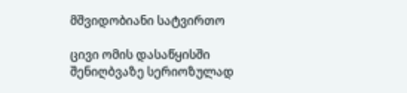მშვიდობიანი სატვირთო

ცივი ომის დასაწყისში შენიღბვაზე სერიოზულად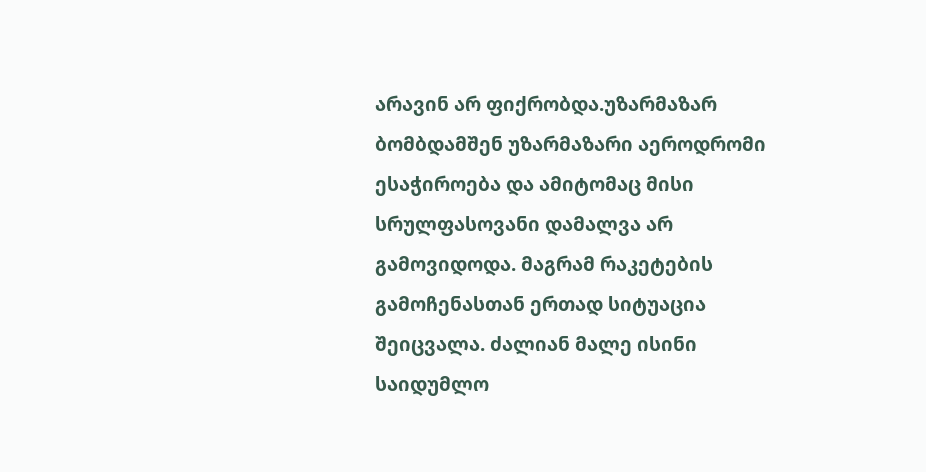არავინ არ ფიქრობდა.უზარმაზარ ბომბდამშენ უზარმაზარი აეროდრომი ესაჭიროება და ამიტომაც მისი სრულფასოვანი დამალვა არ გამოვიდოდა. მაგრამ რაკეტების გამოჩენასთან ერთად სიტუაცია შეიცვალა. ძალიან მალე ისინი საიდუმლო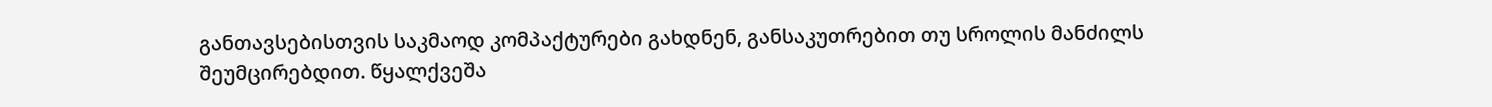განთავსებისთვის საკმაოდ კომპაქტურები გახდნენ, განსაკუთრებით თუ სროლის მანძილს შეუმცირებდით. წყალქვეშა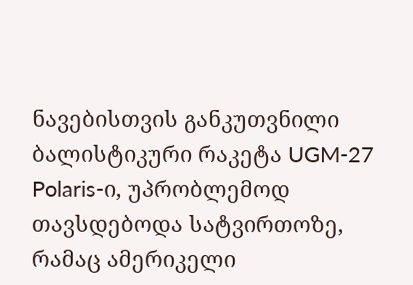ნავებისთვის განკუთვნილი ბალისტიკური რაკეტა UGM-27 Polaris-ი, უპრობლემოდ თავსდებოდა სატვირთოზე, რამაც ამერიკელი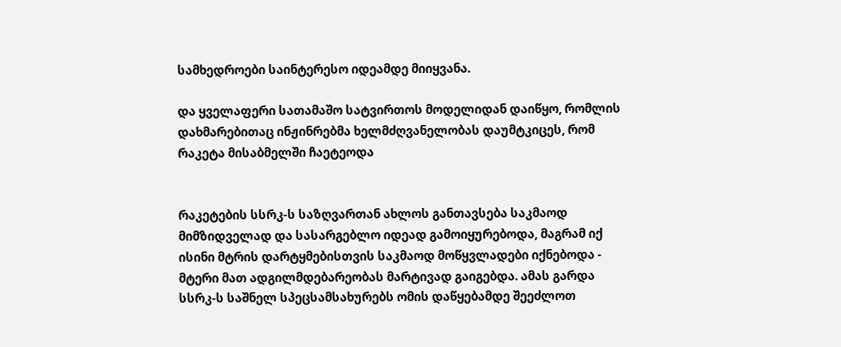სამხედროები საინტერესო იდეამდე მიიყვანა.

და ყველაფერი სათამაშო სატვირთოს მოდელიდან დაიწყო, რომლის დახმარებითაც ინჟინრებმა ხელმძღვანელობას დაუმტკიცეს, რომ რაკეტა მისაბმელში ჩაეტეოდა


რაკეტების სსრკ-ს საზღვართან ახლოს განთავსება საკმაოდ მიმზიდველად და სასარგებლო იდეად გამოიყურებოდა, მაგრამ იქ ისინი მტრის დარტყმებისთვის საკმაოდ მოწყვლადები იქნებოდა - მტერი მათ ადგილმდებარეობას მარტივად გაიგებდა. ამას გარდა სსრკ-ს საშნელ სპეცსამსახურებს ომის დაწყებამდე შეეძლოთ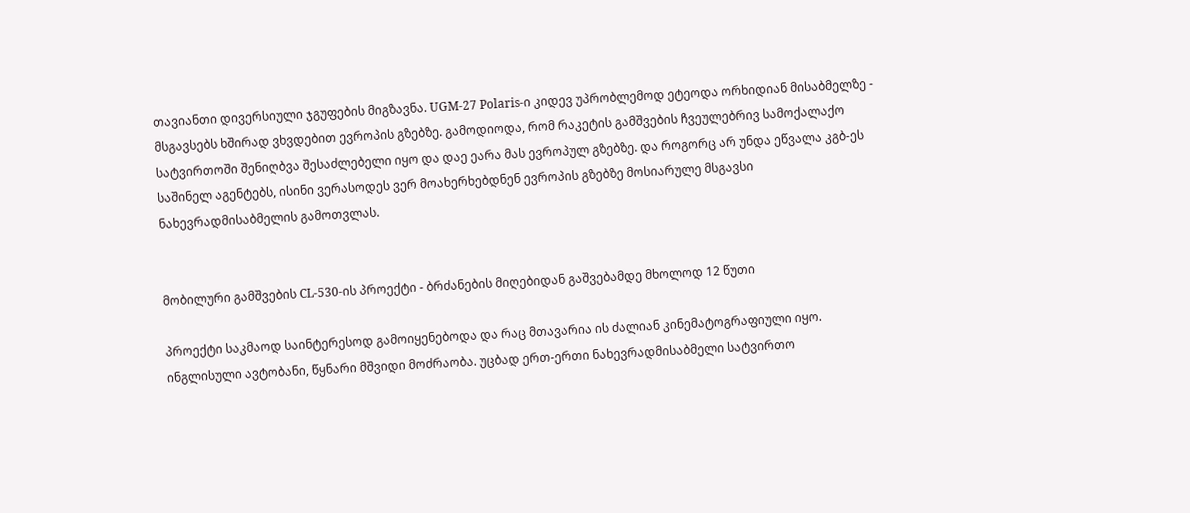თავიანთი დივერსიული ჯგუფების მიგზავნა. UGM-27 Polaris-ი კიდევ უპრობლემოდ ეტეოდა ორხიდიან მისაბმელზე - მსგავსებს ხშირად ვხვდებით ევროპის გზებზე. გამოდიოდა, რომ რაკეტის გამშვების ჩვეულებრივ სამოქალაქო სატვირთოში შენიღბვა შესაძლებელი იყო და დაე ეარა მას ევროპულ გზებზე. და როგორც არ უნდა ეწვალა კგბ-ეს საშინელ აგენტებს, ისინი ვერასოდეს ვერ მოახერხებდნენ ევროპის გზებზე მოსიარულე მსგავსი ნახევრადმისაბმელის გამოთვლას.


მობილური გამშვების CL-530-ის პროექტი - ბრძანების მიღებიდან გაშვებამდე მხოლოდ 12 წუთი

პროექტი საკმაოდ საინტერესოდ გამოიყენებოდა და რაც მთავარია ის ძალიან კინემატოგრაფიული იყო. ინგლისული ავტობანი, წყნარი მშვიდი მოძრაობა. უცბად ერთ-ერთი ნახევრადმისაბმელი სატვირთო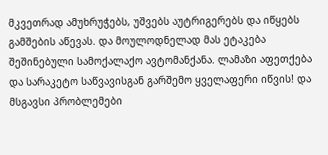მკვეთრად ამუხრუჭებს, უშვებს აუტრიგერებს და იწყებს გამშების აწევას. და მოულოდნელად მას ეტაკება შეშინებული სამოქალაქო ავტომანქანა. ლამაზი აფეთქება და სარაკეტო საწვავისგან გარშემო ყველაფერი იწვის! და მსგავსი პრობლემები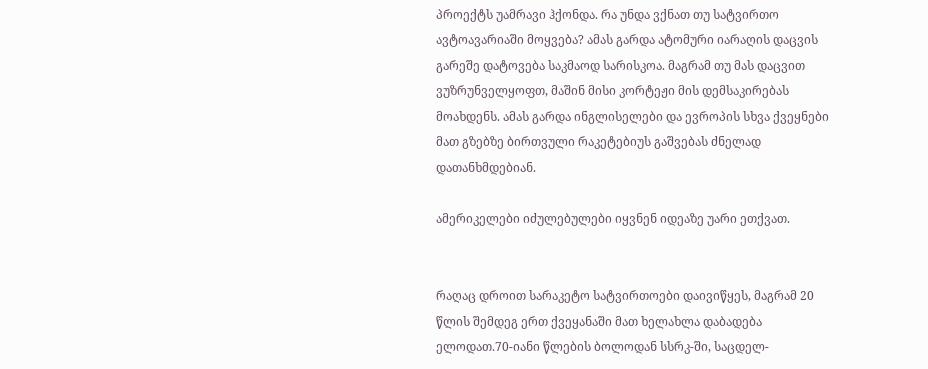პროექტს უამრავი ჰქონდა. რა უნდა ვქნათ თუ სატვირთო ავტოავარიაში მოყვება? ამას გარდა ატომური იარაღის დაცვის გარეშე დატოვება საკმაოდ სარისკოა. მაგრამ თუ მას დაცვით ვუზრუნველყოფთ, მაშინ მისი კორტეჟი მის დემსაკირებას მოახდენს. ამას გარდა ინგლისელები და ევროპის სხვა ქვეყნები მათ გზებზე ბირთვული რაკეტებიუს გაშვებას ძნელად დათანხმდებიან.

ამერიკელები იძულებულები იყვნენ იდეაზე უარი ეთქვათ.


რაღაც დროით სარაკეტო სატვირთოები დაივიწყეს, მაგრამ 20 წლის შემდეგ ერთ ქვეყანაში მათ ხელახლა დაბადება ელოდათ.70-იანი წლების ბოლოდან სსრკ-ში, საცდელ-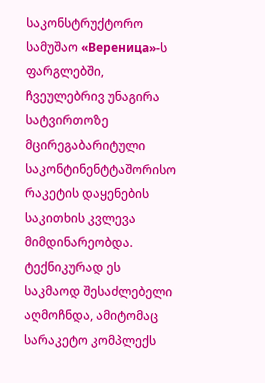საკონსტრუქტორო სამუშაო «Вереница»-ს ფარგლებში, ჩვეულებრივ უნაგირა სატვირთოზე მცირეგაბარიტული საკონტინენტტაშორისო რაკეტის დაყენების საკითხის კვლევა მიმდინარეობდა. ტექნიკურად ეს საკმაოდ შესაძლებელი აღმოჩნდა, ამიტომაც სარაკეტო კომპლექს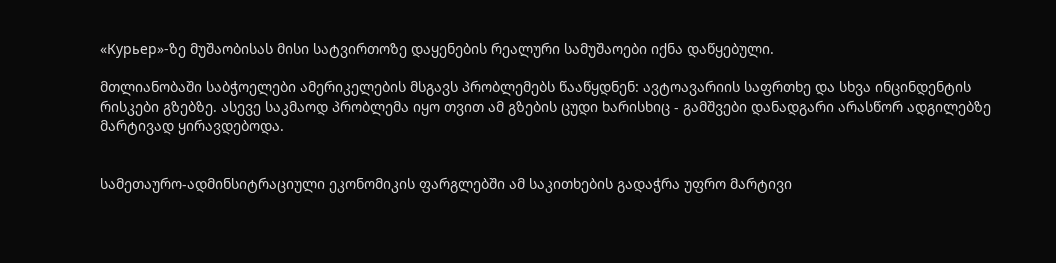«Курьер»-ზე მუშაობისას მისი სატვირთოზე დაყენების რეალური სამუშაოები იქნა დაწყებული.

მთლიანობაში საბჭოელები ამერიკელების მსგავს პრობლემებს წააწყდნენ: ავტოავარიის საფრთხე და სხვა ინცინდენტის რისკები გზებზე. ასევე საკმაოდ პრობლემა იყო თვით ამ გზების ცუდი ხარისხიც - გამშვები დანადგარი არასწორ ადგილებზე მარტივად ყირავდებოდა.


სამეთაურო-ადმინსიტრაციული ეკონომიკის ფარგლებში ამ საკითხების გადაჭრა უფრო მარტივი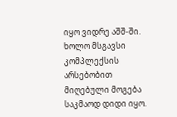იყო ვიდრე აშშ-ში. ხოლო მსგავსი კომპლექსის არსებობით მიღებული მოგება საკმაოდ დიდი იყო.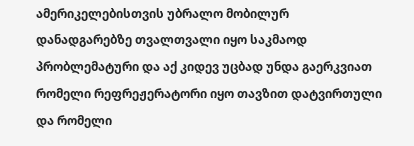ამერიკელებისთვის უბრალო მობილურ დანადგარებზე თვალთვალი იყო საკმაოდ პრობლემატური და აქ კიდევ უცბად უნდა გაერკვიათ რომელი რეფრეჟერატორი იყო თავზით დატვირთული და რომელი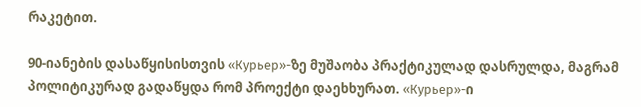რაკეტით.

90-იანების დასაწყისისთვის «Курьер»-ზე მუშაობა პრაქტიკულად დასრულდა, მაგრამ პოლიტიკურად გადაწყდა რომ პროექტი დაეხხურათ. «Курьер»-ი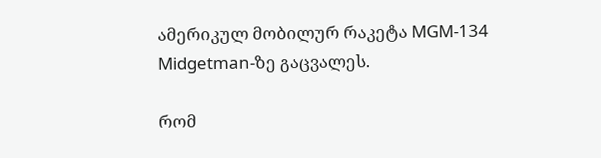ამერიკულ მობილურ რაკეტა MGM-134 Midgetman-ზე გაცვალეს.

რომ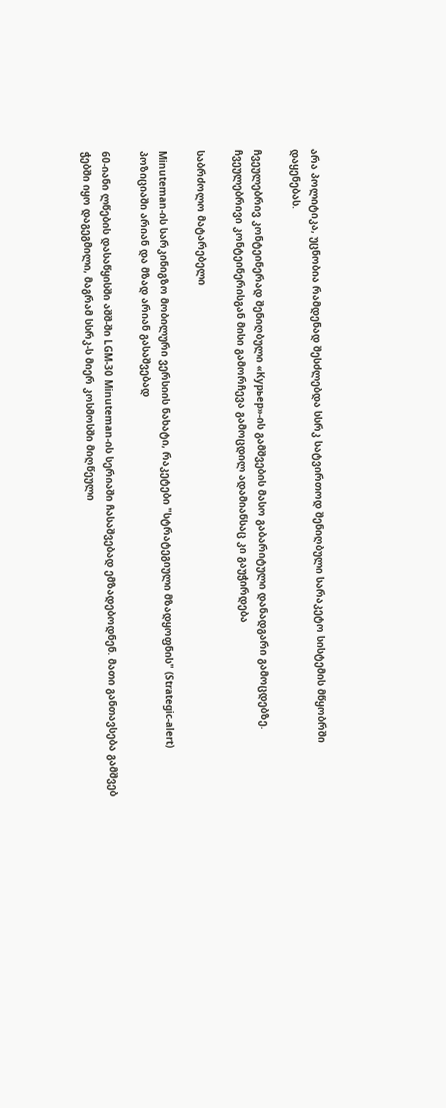არა პოლიტიკა, უცნობია რამდენად შესძლებდა სსრკ სატვირთოდ შენიღბული სარაკეტო სისტემის მწყობრში დაყენებას.

ჩვეულებრივ კონტეინერად შენიღბული «Курьер»-ის გამშვების მასო გაბარიტული დანადგარი გამოცდებზე. ჩვეულებრივი კონტეინერისგან მისი გამორჩევა გამოცდილ ადამიანსაც კი გაუჭირდება

საბრძოლო მატარებელი

Minuteman-ის სარკინიგზო მობილური ვერსიის ნახატი, რაკეტები "სტრატეგიული მზადყოფნის" (Strategic-alert) პოზიციაში არიან და მზად არიან გასაშვებად

60-იანი ლწების დასაწყისში აშშ-ში LGM-30 Minuteman-ის სერიაში ჩასაშვებად ემზადებოდნენ. მათი განთავსება გამშვებ ჭებში იყო დაგეგმილი, მაგრამ სსრკ-ს მიერ კოსმოსში მიღწეული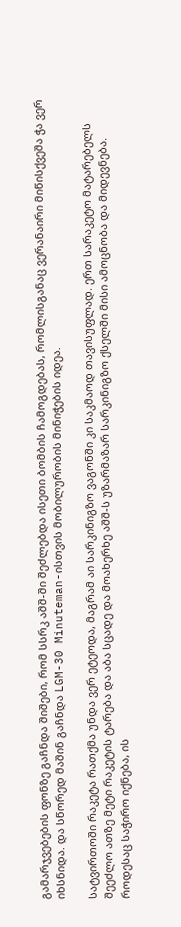გამარჯვებების ფონზე გაჩნდა შიშები, რომ სსრკ აშშ-ში შეძლებდა ისეთი ბომბის ჩამოგდებას, რომლისგანაც ვერანაირი მიწისქვეშა ჭა ვერ იხსნიდა. და სწორედ მაშინ გაჩნდა LGM-30 Minuteman-ისთვის მობილურობის მინიჭების იდეა.

სატვირთოში რაკეტა რათქმა უნდა ვერ ეტეოდა, მაგრამ აი სარკინიგზო ვაგონში კი საკმაოდ თავისუფლად. ერთ სარაკეტო მატარებელს შეეძლო ათზე მეტი რაკეტის ტარება და აბა სცადე და მოახერხე აშშ-ს უზარმაზარ სარკინიგზო ქსელში მისი ამოცნობა და მიდევნება. როდესაც საჭირო იქნება, ის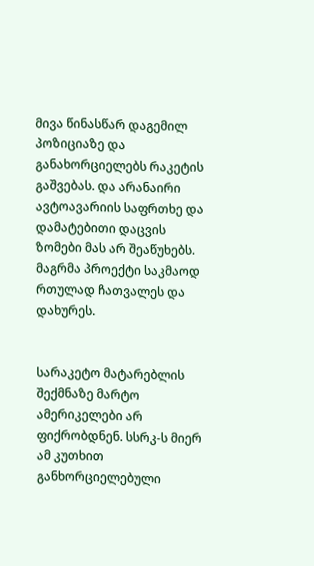მივა წინასწარ დაგემილ პოზიციაზე და განახორციელებს რაკეტის გაშვებას. და არანაირი ავტოავარიის საფრთხე და დამატებითი დაცვის ზომები მას არ შეაწუხებს. მაგრმა პროექტი საკმაოდ რთულად ჩათვალეს და დახურეს.


სარაკეტო მატარებლის შექმნაზე მარტო ამერიკელები არ ფიქრობდნენ. სსრკ-ს მიერ ამ კუთხით განხორციელებული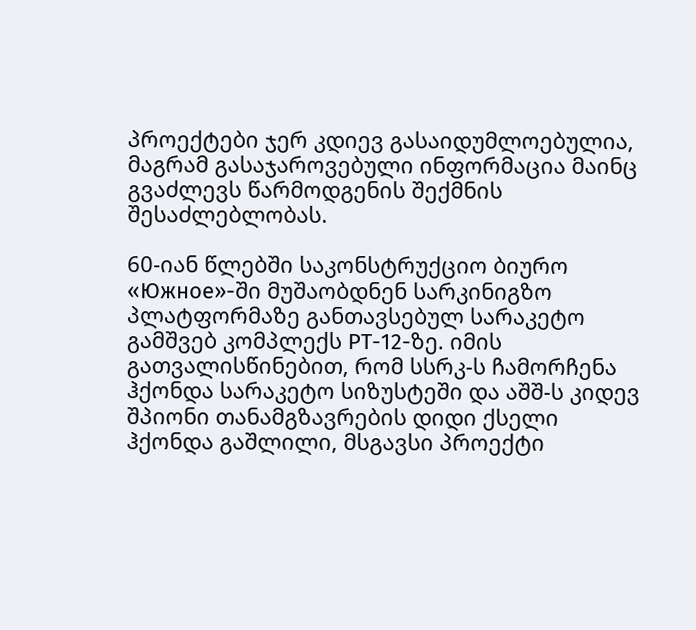პროექტები ჯერ კდიევ გასაიდუმლოებულია, მაგრამ გასაჯაროვებული ინფორმაცია მაინც გვაძლევს წარმოდგენის შექმნის შესაძლებლობას.

60-იან წლებში საკონსტრუქციო ბიურო «Южное»-ში მუშაობდნენ სარკინიგზო პლატფორმაზე განთავსებულ სარაკეტო გამშვებ კომპლექს РТ-12-ზე. იმის გათვალისწინებით, რომ სსრკ-ს ჩამორჩენა ჰქონდა სარაკეტო სიზუსტეში და აშშ-ს კიდევ შპიონი თანამგზავრების დიდი ქსელი ჰქონდა გაშლილი, მსგავსი პროექტი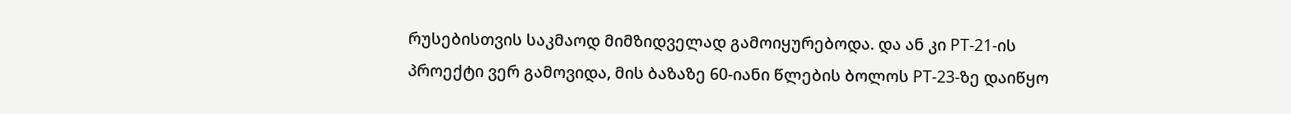რუსებისთვის საკმაოდ მიმზიდველად გამოიყურებოდა. და ან კი РТ-21-ის პროექტი ვერ გამოვიდა, მის ბაზაზე 60-იანი წლების ბოლოს РТ-23-ზე დაიწყო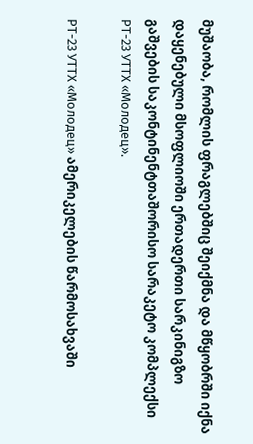მუშაობა, რომლის ფრაგლებშიც შეიქმნა და მწყობრში იქნა დაყენებული მსოფლიოში ერთადერთი სარკინიგზო გაშვების საკონტინენტთაშორისო სარაკეტო კომპლექსი РТ-23 УТТХ «Молодец».

РТ-23 УТТХ «Молодец» ამერიკელების წარმოსახვაში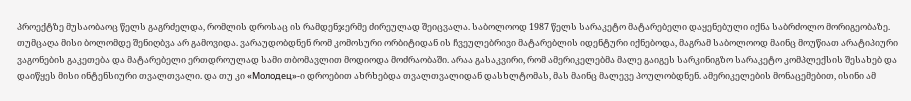პროექტზე მუსაობაოც წელს გაგრძელდა, რომლის დროსაც ის რამდენჯერმე ძირეულად შეიცვალა. საბოლოოდ 1987 წელს სარაკეტო მატარებელი დაყენებული იქნა საბრძოლო მორიგეობაზე. თუმცაღა მისი ბოლომდე შენიღბვა არ გამოვიდა. ვარაუდობდნენ რომ კომოსური ორბიტიდან ის ჩვეულებრივი მატარებლის იდენტური იქნებოდა, მაგრამ საბოლოოდ მაინც მოუწიათ არატიპიური ვაგონების გაკეთება და მატარებელი ერთდროულად სამი თბომავლით მოდიოდა მოძრაობაში. არაა გასაკვირი, რომ ამერიკელებმა მალე გაიგეს სარკინიგზო სარაკეტო კომპლექსის შესახებ და დაიწყეს მისი ინტენსიური თვალთვალი. და თუ კი «Молодец»-ი დროებით ახრხებდა თვალთვალიდან დასხლტომას, მას მაინც მალევე პოულობდნენ. ამერიკელების მონაცემებით, ისინი ამ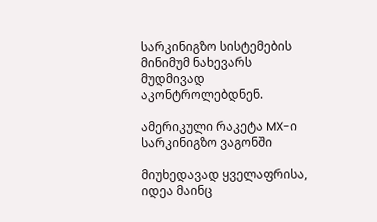სარკინიგზო სისტემების მინიმუმ ნახევარს მუდმივად აკონტროლებდნენ.

ამერიკული რაკეტა MX-ი სარკინიგზო ვაგონში

მიუხედავად ყველაფრისა, იდეა მაინც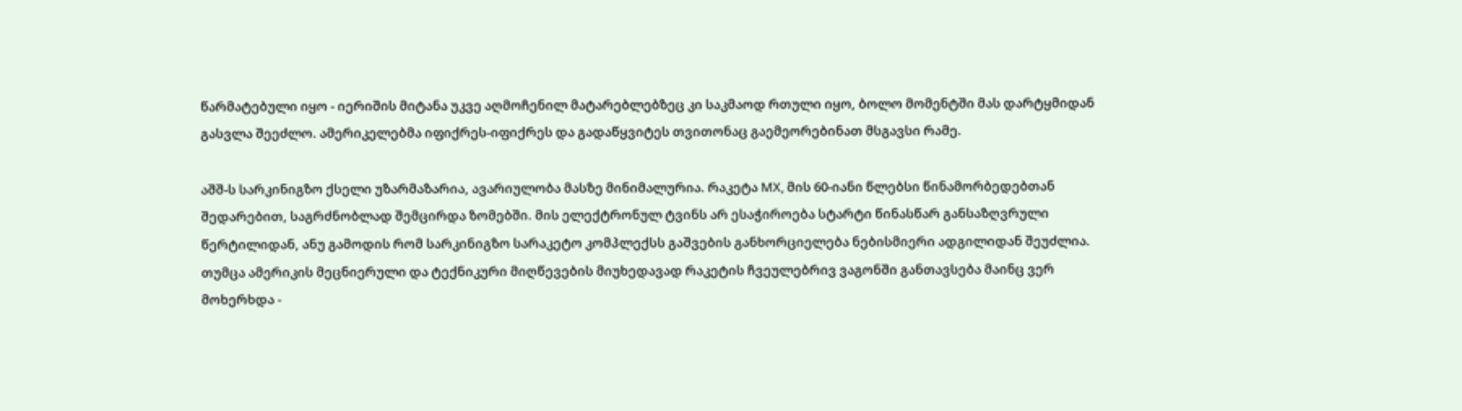წარმატებული იყო - იერიშის მიტანა უკვე აღმოჩენილ მატარებლებზეც კი საკმაოდ რთული იყო, ბოლო მომენტში მას დარტყმიდან გასვლა შეეძლო. ამერიკელებმა იფიქრეს-იფიქრეს და გადაწყვიტეს თვითონაც გაემეორებინათ მსგავსი რამე.

აშშ-ს სარკინიგზო ქსელი უზარმაზარია, ავარიულობა მასზე მინიმალურია. რაკეტა МХ, მის 60-იანი წლებსი წინამორბედებთან შედარებით, საგრძნობლად შემცირდა ზომებში. მის ელექტრონულ ტვინს არ ესაჭიროება სტარტი წინასწარ განსაზღვრული წერტილიდან, ანუ გამოდის რომ სარკინიგზო სარაკეტო კომპლექსს გაშვების განხორციელება ნებისმიერი ადგილიდან შეუძლია. თუმცა ამერიკის მეცნიერული და ტექნიკური მიღწევების მიუხედავად რაკეტის ჩვეულებრივ ვაგონში განთავსება მაინც ვერ მოხერხდა -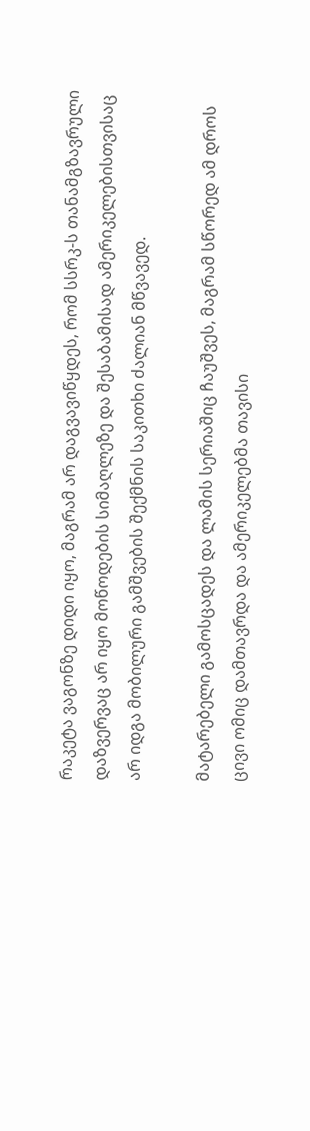რაკეტა ვაგონზე დიდი იყო, მაგრამ არ დაგვავიწყდეს, რომ სსრკ-ს თანამგზავრული დაზვერვაც არ იყო მოწოდების სიმაღლეზე და შესაბამისად ამერიკელებისთვისაც არ იდგა მობილური გამშვების შექმნის საკითხი ძალიან მწვავედ.

მატარებელი გამოსცადეს და ლამის სერიაშიც ჩაუშვეს, მაგრამ სწორედ ამ დროს ცივი ომიც დამთავრდა და ამერიკელებმა თავისი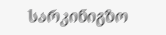სარკინიგზო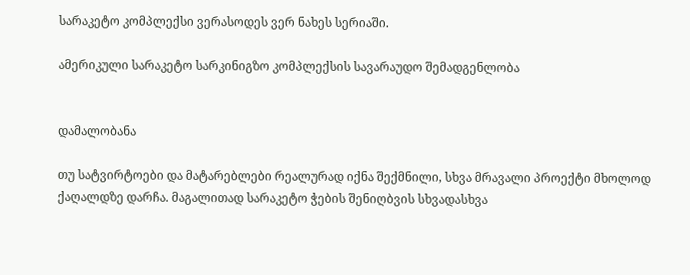სარაკეტო კომპლექსი ვერასოდეს ვერ ნახეს სერიაში.

ამერიკული სარაკეტო სარკინიგზო კომპლექსის სავარაუდო შემადგენლობა


დამალობანა

თუ სატვირტოები და მატარებლები რეალურად იქნა შექმნილი, სხვა მრავალი პროექტი მხოლოდ ქაღალდზე დარჩა. მაგალითად სარაკეტო ჭების შენიღბვის სხვადასხვა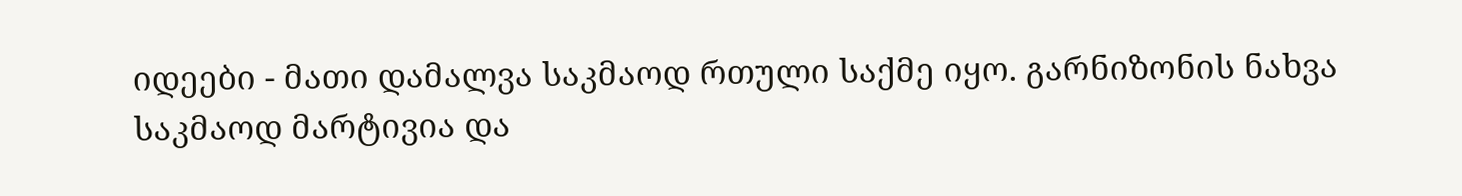იდეები - მათი დამალვა საკმაოდ რთული საქმე იყო. გარნიზონის ნახვა საკმაოდ მარტივია და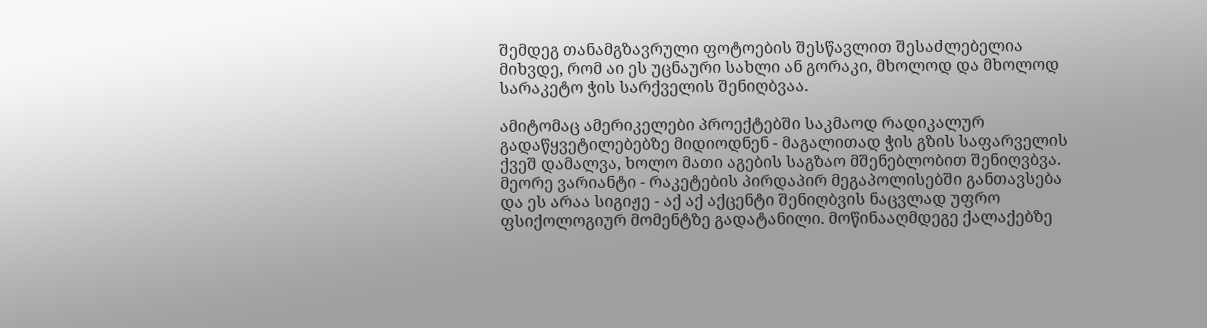შემდეგ თანამგზავრული ფოტოების შესწავლით შესაძლებელია მიხვდე, რომ აი ეს უცნაური სახლი ან გორაკი, მხოლოდ და მხოლოდ სარაკეტო ჭის სარქველის შენიღბვაა.

ამიტომაც ამერიკელები პროექტებში საკმაოდ რადიკალურ გადაწყვეტილებებზე მიდიოდნენ - მაგალითად ჭის გზის საფარველის ქვეშ დამალვა, ხოლო მათი აგების საგზაო მშენებლობით შენიღვბვა. მეორე ვარიანტი - რაკეტების პირდაპირ მეგაპოლისებში განთავსება და ეს არაა სიგიჟე - აქ აქ აქცენტი შენიღბვის ნაცვლად უფრო ფსიქოლოგიურ მომენტზე გადატანილი. მოწინააღმდეგე ქალაქებზე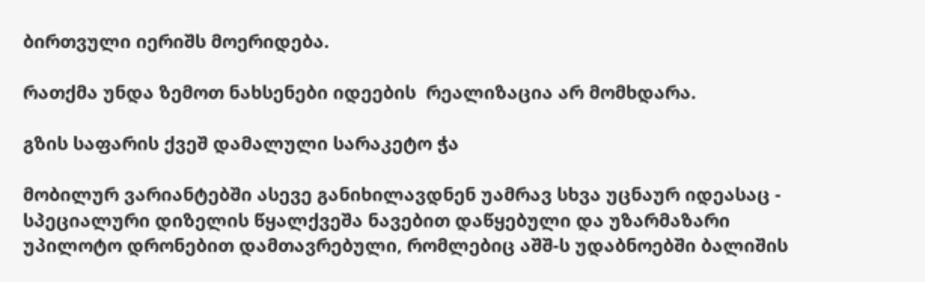ბირთვული იერიშს მოერიდება.

რათქმა უნდა ზემოთ ნახსენები იდეების  რეალიზაცია არ მომხდარა.

გზის საფარის ქვეშ დამალული სარაკეტო ჭა

მობილურ ვარიანტებში ასევე განიხილავდნენ უამრავ სხვა უცნაურ იდეასაც - სპეციალური დიზელის წყალქვეშა ნავებით დაწყებული და უზარმაზარი უპილოტო დრონებით დამთავრებული, რომლებიც აშშ-ს უდაბნოებში ბალიშის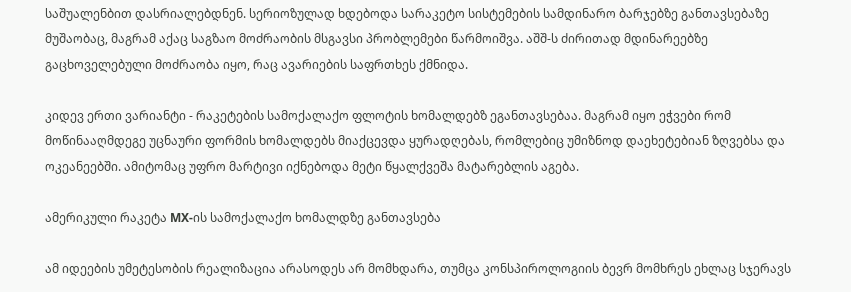საშუალენბით დასრიალებდნენ. სერიოზულად ხდებოდა სარაკეტო სისტემების სამდინარო ბარჯებზე განთავსებაზე მუშაობაც, მაგრამ აქაც საგზაო მოძრაობის მსგავსი პრობლემები წარმოიშვა. აშშ-ს ძირითად მდინარეებზე გაცხოველებული მოძრაობა იყო, რაც ავარიების საფრთხეს ქმნიდა.

კიდევ ერთი ვარიანტი - რაკეტების სამოქალაქო ფლოტის ხომალდებზ ეგანთავსებაა. მაგრამ იყო ეჭვები რომ მოწინააღმდეგე უცნაური ფორმის ხომალდებს მიაქცევდა ყურადღებას, რომლებიც უმიზნოდ დაეხეტებიან ზღვებსა და ოკეანეებში. ამიტომაც უფრო მარტივი იქნებოდა მეტი წყალქვეშა მატარებლის აგება.

ამერიკული რაკეტა MX-ის სამოქალაქო ხომალდზე განთავსება

ამ იდეების უმეტესობის რეალიზაცია არასოდეს არ მომხდარა, თუმცა კონსპიროლოგიის ბევრ მომხრეს ეხლაც სჯერავს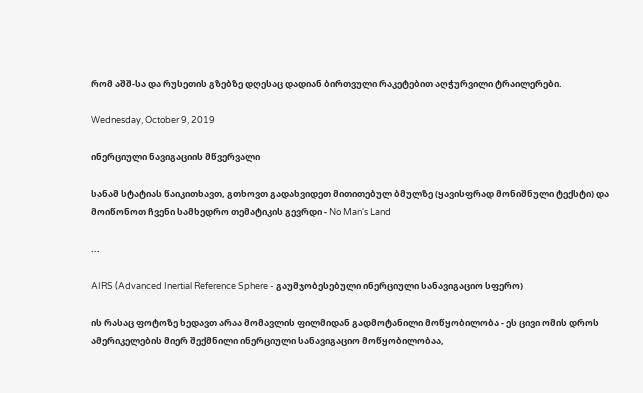რომ აშშ-სა და რუსეთის გზებზე დღესაც დადიან ბირთვული რაკეტებით აღჭურვილი ტრაილერები.

Wednesday, October 9, 2019

ინერციული ნავიგაციის მწვერვალი

სანამ სტატიას წაიკითხავთ, გთხოვთ გადახვიდეთ მითითებულ ბმულზე (ყავისფრად მონიშნული ტექსტი) და მოიწონოთ ჩვენი სამხედრო თემატიკის გევრდი - No Man's Land

...

AIRS (Advanced Inertial Reference Sphere - გაუმჯობესებული ინერციული სანავიგაციო სფერო)

ის რასაც ფოტოზე ხედავთ არაა მომავლის ფილმიდან გადმოტანილი მოწყობილობა - ეს ცივი ომის დროს ამერიკელების მიერ შექმნილი ინერციული სანავიგაციო მოწყობილობაა,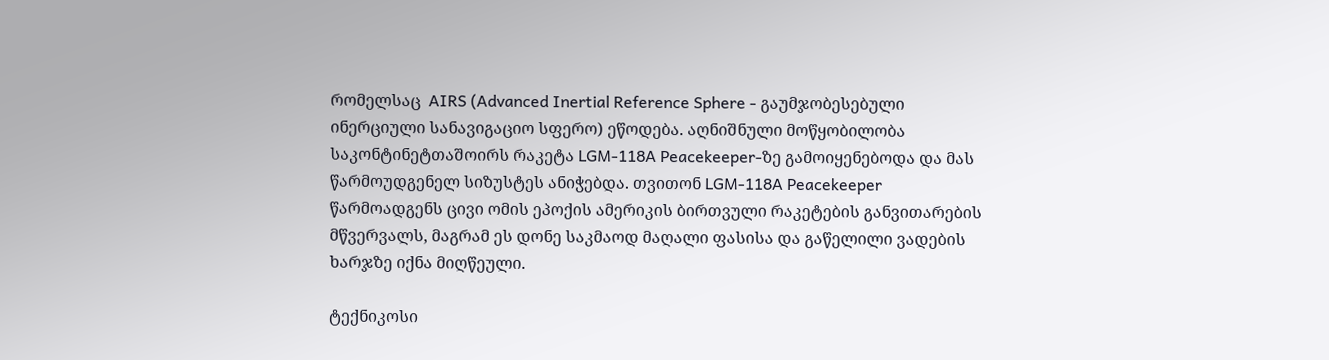რომელსაც  AIRS (Advanced Inertial Reference Sphere - გაუმჯობესებული ინერციული სანავიგაციო სფერო) ეწოდება. აღნიშნული მოწყობილობა საკონტინეტთაშოირს რაკეტა LGM-118A Peacekeeper-ზე გამოიყენებოდა და მას წარმოუდგენელ სიზუსტეს ანიჭებდა. თვითონ LGM-118A Peacekeeper წარმოადგენს ცივი ომის ეპოქის ამერიკის ბირთვული რაკეტების განვითარების მწვერვალს, მაგრამ ეს დონე საკმაოდ მაღალი ფასისა და გაწელილი ვადების ხარჯზე იქნა მიღწეული.

ტექნიკოსი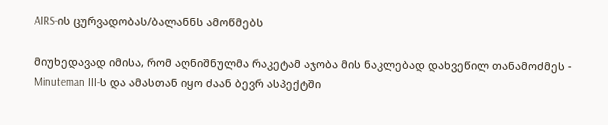AIRS-ის ცურვადობას/ბალანნს ამოწმებს

მიუხედავად იმისა, რომ აღნიშნულმა რაკეტამ აჯობა მის ნაკლებად დახვეწილ თანამოძმეს - Minuteman III-ს და ამასთან იყო ძაან ბევრ ასპექტში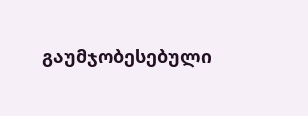გაუმჯობესებული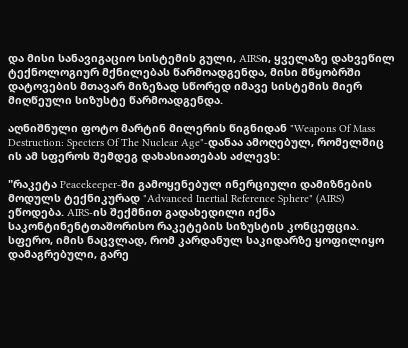და მისი სანავიგაციო სისტემის გული, AIRSი, ყველაზე დახვეწილ ტექნოლოგიურ მქნილებას წარმოადგენდა, მისი მწყობრში დატოვების მთავარ მიზეზად სწორედ იმავე სისტემის მიერ მიღწეული სიზუსტე წარმოადგენდა.

აღნიშნული ფოტო მარტინ მილერის წიგნიდან "Weapons Of Mass Destruction: Specters Of The Nuclear Age"-დანაა ამოღებულ, რომელშიც ის ამ სფეროს შემდეგ დახასიათებას აძლევს:

"რაკეტა Peacekeeper-ში გამოყენებულ ინერციული დამიზნების მოდულს ტექნიკურად "Advanced Inertial Reference Sphere" (AIRS) ეწოდება. AIRS-ის შექმნით გადახედილი იქნა საკონტინენტთაშორისო რაკეტების სიზუსტის კონცეფცია. სფერო, იმის ნაცვლად, რომ კარდანულ საკიდარზე ყოფილიყო დამაგრებული, გარე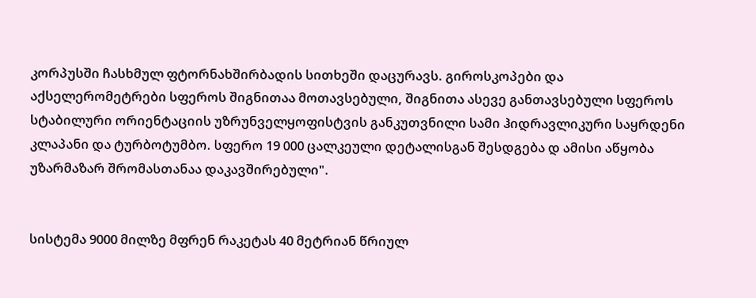კორპუსში ჩასხმულ ფტორნახშირბადის სითხეში დაცურავს. გიროსკოპები და აქსელერომეტრები სფეროს შიგნითაა მოთავსებული, შიგნითა ასევე განთავსებული სფეროს სტაბილური ორიენტაციის უზრუნველყოფისტვის განკუთვნილი სამი ჰიდრავლიკური საყრდენი კლაპანი და ტურბოტუმბო. სფერო 19 000 ცალკეული დეტალისგან შესდგება დ ამისი აწყობა უზარმაზარ შრომასთანაა დაკავშირებული".


სისტემა 9000 მილზე მფრენ რაკეტას 40 მეტრიან წრიულ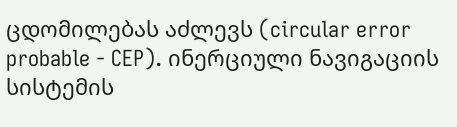ცდომილებას აძლევს (circular error probable - CEP). ინერციული ნავიგაციის სისტემის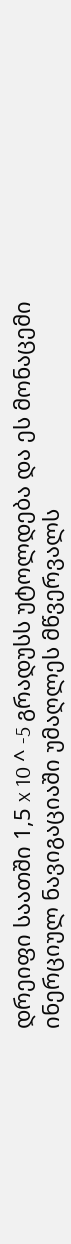დრეიფი საათში 1,5 x 10 ^ -5 გრადუსს უტოლდება და ეს მონაცემი ინერციულ ნავიგაციაში უმაღლეს მწვერვალს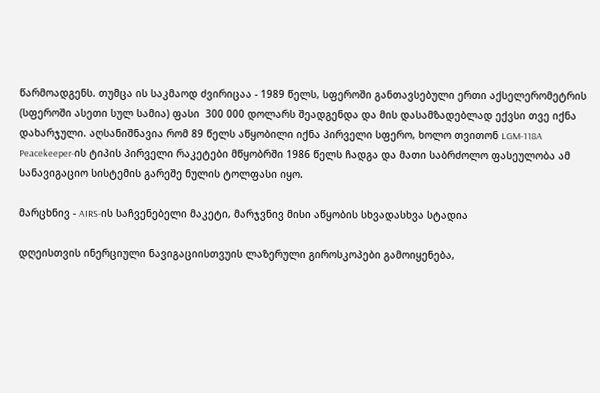წარმოადგენს. თუმცა ის საკმაოდ ძვირიცაა - 1989 წელს, სფეროში განთავსებული ერთი აქსელერომეტრის (სფეროში ასეთი სულ სამია) ფასი  300 000 დოლარს შეადგენდა და მის დასამზადებლად ექვსი თვე იქნა დახარჯული. აღსანიშნავია რომ 89 წელს აწყობილი იქნა პირველი სფერო, ხოლო თვითონ LGM-118A Peacekeeper-ის ტიპის პირველი რაკეტები მწყობრში 1986 წელს ჩადგა და მათი საბრძოლო ფასეულობა ამ სანავიგაციო სისტემის გარეშე ნულის ტოლფასი იყო.

მარცხნივ - AIRS-ის საჩვენებელი მაკეტი, მარჯვნივ მისი აწყობის სხვადასხვა სტადია

დღეისთვის ინერციული ნავიგაციისთვუის ლაზერული გიროსკოპები გამოიყენება,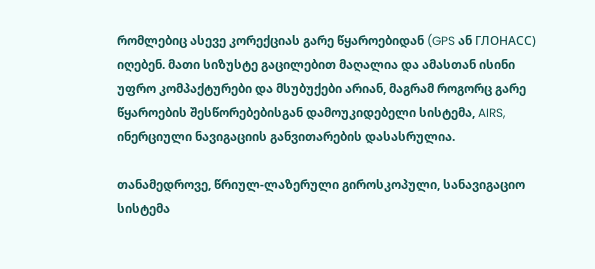რომლებიც ასევე კორექციას გარე წყაროებიდან (GPS ან ГЛОНАСС) იღებენ. მათი სიზუსტე გაცილებით მაღალია და ამასთან ისინი უფრო კომპაქტურები და მსუბუქები არიან, მაგრამ როგორც გარე წყაროების შესწორებებისგან დამოუკიდებელი სისტემა, AIRS, ინერციული ნავიგაციის განვითარების დასასრულია.

თანამედროვე, წრიულ-ლაზერული გიროსკოპული, სანავიგაციო სისტემა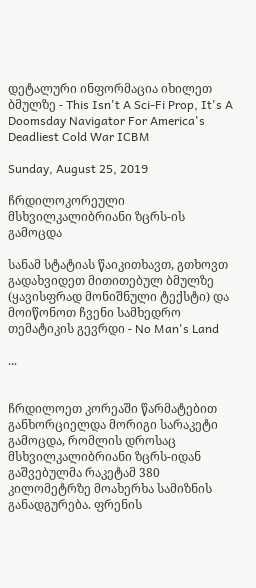დეტალური ინფორმაცია იხილეთ ბმულზე - This Isn't A Sci-Fi Prop, It's A Doomsday Navigator For America's Deadliest Cold War ICBM

Sunday, August 25, 2019

ჩრდილოკორეული მსხვილკალიბრიანი ზცრს-ის გამოცდა

სანამ სტატიას წაიკითხავთ, გთხოვთ გადახვიდეთ მითითებულ ბმულზე (ყავისფრად მონიშნული ტექსტი) და მოიწონოთ ჩვენი სამხედრო თემატიკის გევრდი - No Man's Land

...


ჩრდილოეთ კორეაში წარმატებით განხორციელდა მორიგი სარაკეტი გამოცდა, რომლის დროსაც მსხვილკალიბრიანი ზცრს-იდან გაშვებულმა რაკეტამ 380 კილომეტრზე მოახერხა სამიზნის განადგურება. ფრენის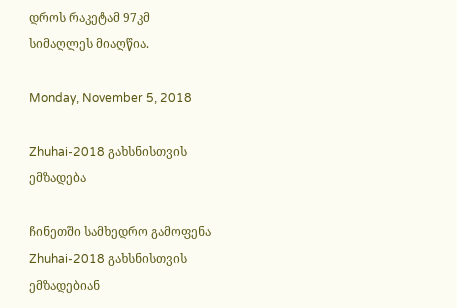დროს რაკეტამ 97კმ სიმაღლეს მიაღწია.

Monday, November 5, 2018

Zhuhai-2018 გახსნისთვის ემზადება

ჩინეთში სამხედრო გამოფენა Zhuhai-2018 გახსნისთვის ემზადებიან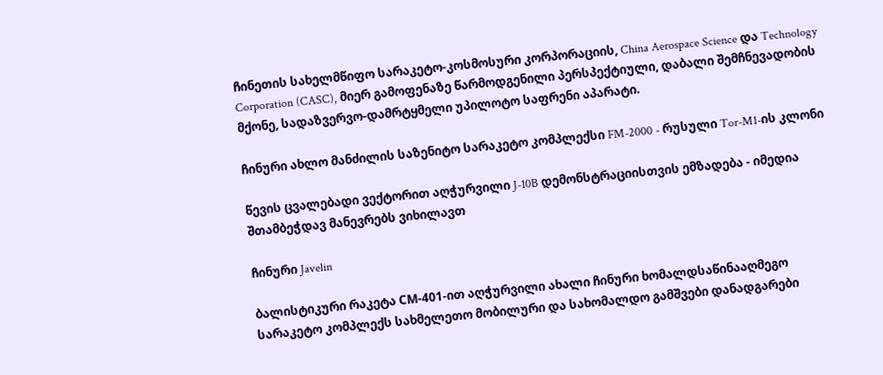ჩინეთის სახელმწიფო სარაკეტო-კოსმოსური კორპორაციის, China Aerospace Science და Technology Corporation (CASC), მიერ გამოფენაზე წარმოდგენილი პერსპექტიული, დაბალი შემჩნევადობის მქონე, სადაზვერვო-დამრტყმელი უპილოტო საფრენი აპარატი.

ჩინური ახლო მანძილის საზენიტო სარაკეტო კომპლექსი FM-2000 - რუსული Tor-M1-ის კლონი

წევის ცვალებადი ვექტორით აღჭურვილი J-10B დემონსტრაციისთვის ემზადება - იმედია შთამბეჭდავ მანევრებს ვიხილავთ

ჩინური Javelin

ბალისტიკური რაკეტა СМ-401-ით აღჭურვილი ახალი ჩინური ხომალდსაწინააღმეგო სარაკეტო კომპლექს სახმელეთო მობილური და სახომალდო გამშვები დანადგარები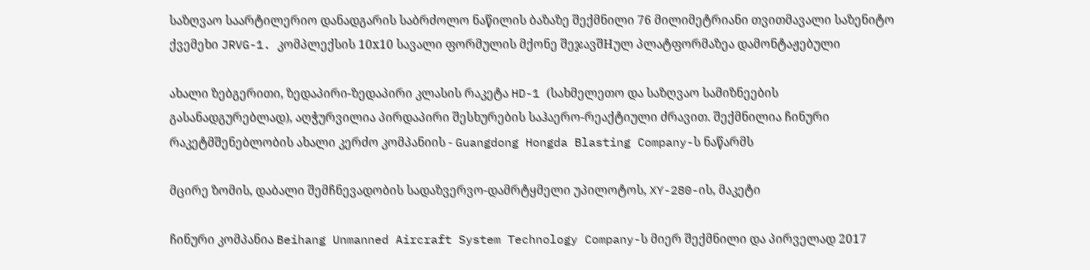საზღვაო საარტილერიო დანადგარის საბრძოლო ნაწილის ბაზაზე შექმნილი 76 მილიმეტრიანი თვითმავალი საზენიტო ქვემეხი JRVG-1. კომპლექსის 10х10 სავალი ფორმულის მქონე შეჯავშНულ პლატფორმაზეა დამონტაჟებული

ახალი ზებგერითი, ზედაპირი-ზედაპირი კლასის რაკეტა HD-1 (სახმელეთო და საზღვაო სამიზნეების გასანადგურებლად), აღჭურვილია პირდაპირი შესხურების საჰაერო-რეაქტიული ძრავით. შექმნილია ჩინური რაკეტმშენებლობის ახალი კერძო კომპანიის - Guangdong Hongda Blasting Company-ს ნაწარმს

მცირე ზომის, დაბალი შემჩნევადობის სადაზვერვო-დამრტყმელი უპილოტოს, XY-280-ის, მაკეტი

ჩინური კომპანია Beihang Unmanned Aircraft System Technology Company-ს მიერ შექმნილი და პირველად 2017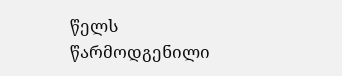წელს წარმოდგენილი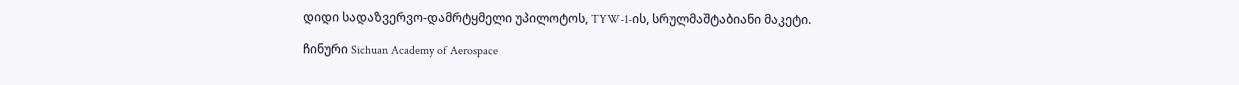დიდი სადაზვერვო-დამრტყმელი უპილოტოს, TYW-1-ის, სრულმაშტაბიანი მაკეტი.

ჩინური Sichuan Academy of Aerospace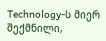Technology-ს მიერ შექმნილი,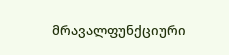მრავალფუნქციური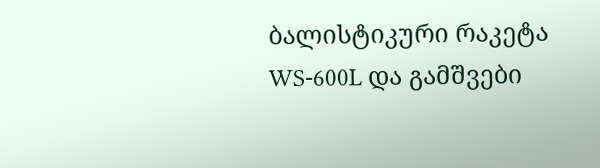ბალისტიკური რაკეტა WS-600L და გამშვები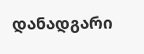დანადგარი